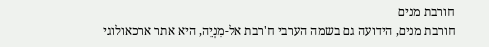חורבת מנים
חורבת מנים, הידועה גם בשמה הערבי ח'רבת אל-מִנְיֵה, היא אתר ארכאולוגי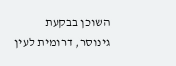השוכן בבקעת גינוסר, דרומית לעין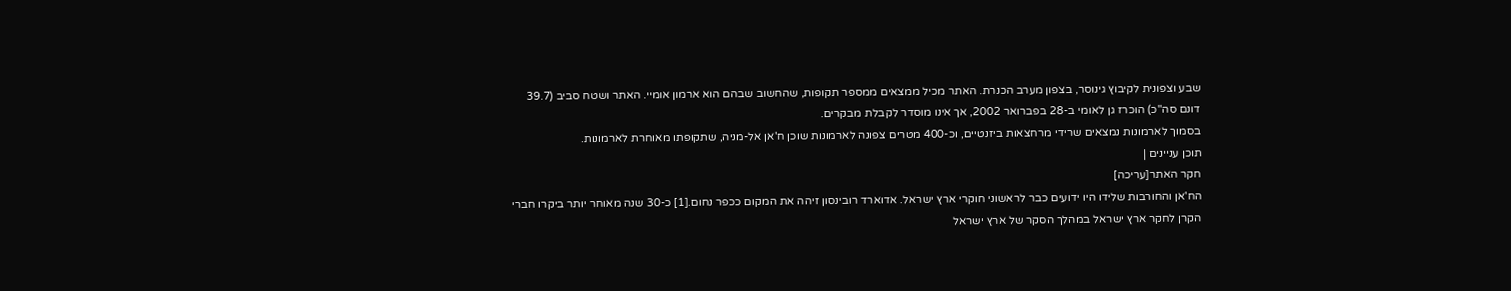שבע וצפונית לקיבוץ גינוסר, בצפון מערב הכנרת. האתר מכיל ממצאים ממספר תקופות, שהחשוב שבהם הוא ארמון אומיי. האתר ושטח סביב (39.7 דונם סה"כ) הוכרז גן לאומי ב-28 בפברואר 2002, אך אינו מוסדר לקבלת מבקרים.
בסמוך לארמונות נמצאים שרידי מרחצאות ביזנטיים, וכ-400 מטרים צפונה לארמונות שוכן ח'אן אל-מניה, שתקופתו מאוחרת לארמונות.
תוכן עניינים |
חקר האתר[עריכה]
הח'אן והחורבות שלידו היו ידועים כבר לראשוני חוקרי ארץ ישראל. אדוארד רובינסון זיהה את המקום ככפר נחום.[1] כ-30 שנה מאוחר יותר ביקרו חברי הקרן לחקר ארץ ישראל במהלך הסקר של ארץ ישראל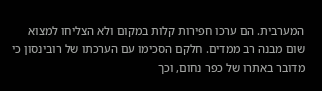המערבית. הם ערכו חפירות קלות במקום ולא הצליחו למצוא שום מבנה רב ממדים. חלקם הסכימו עם הערכתו של רובינסון כי מדובר באתרו של כפר נחום, וכך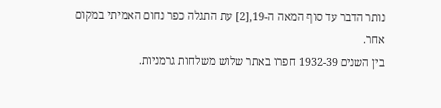נותר הדבר עד סוף המאה ה-19,[2] עת התגלה כפר נחום האמיתי במקום אחר.
בין השנים 1932-39 חפרו באתר שלוש משלחות גרמניות.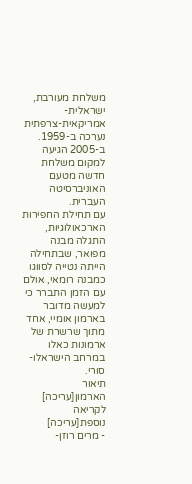משלחת מעורבת, ישראלית-אמריקאית-צרפתית נערכה ב-1959. ב-2005 הגיעה למקום משלחת חדשה מטעם האוניברסיטה העברית.
עם תחילת החפירות הארכאולוגיות, התגלה מבנה מפואר, שבתחילה הייתה נטייה לסווגו כמבנה רומאי, אולם עם הזמן התברר כי למעשה מדובר בארמון אומיי, אחד מתוך שרשרת של ארמונות כאלו במרחב הישראלו-סורי.
תיאור הארמון[עריכה]
לקריאה נוספת[עריכה]
- מרים רוזן-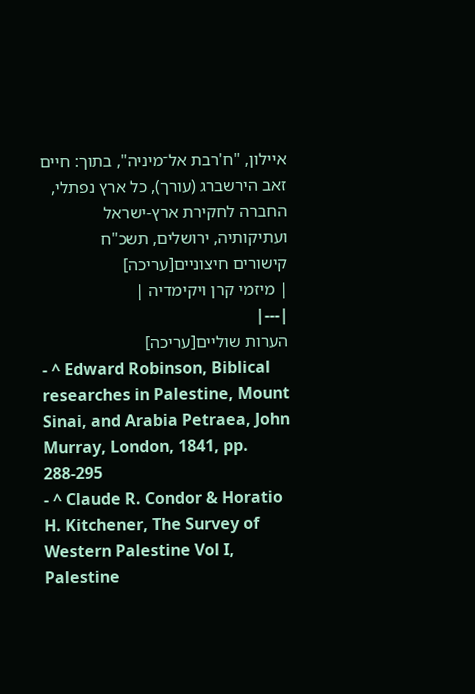איילון, "ח'רבת אל־מיניה", בתוך: חיים זאב הירשברג (עורך), כל ארץ נפתלי, החברה לחקירת ארץ-ישראל ועתיקותיה, ירושלים, תשכ"ח
קישורים חיצוניים[עריכה]
| מיזמי קרן ויקימדיה |
|---|
הערות שוליים[עריכה]
- ^ Edward Robinson, Biblical researches in Palestine, Mount Sinai, and Arabia Petraea, John Murray, London, 1841, pp. 288-295
- ^ Claude R. Condor & Horatio H. Kitchener, The Survey of Western Palestine Vol I, Palestine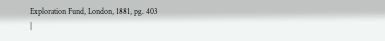Exploration Fund, London, 1881, pg. 403
|